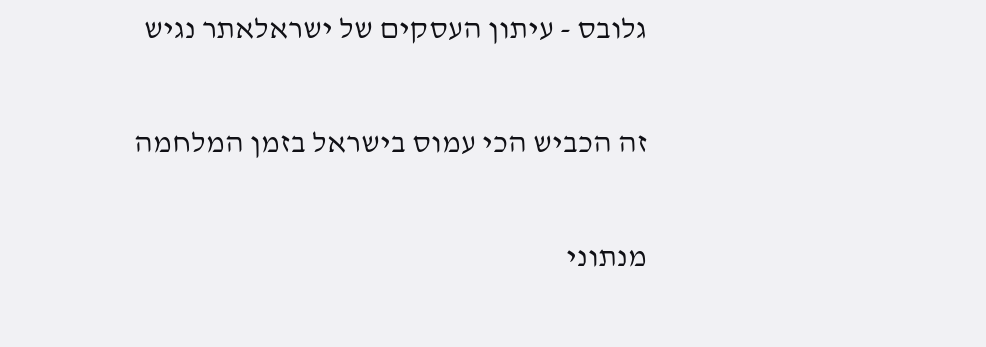גלובס - עיתון העסקים של ישראלאתר נגיש

זה הכביש הכי עמוס בישראל בזמן המלחמה

מנתוני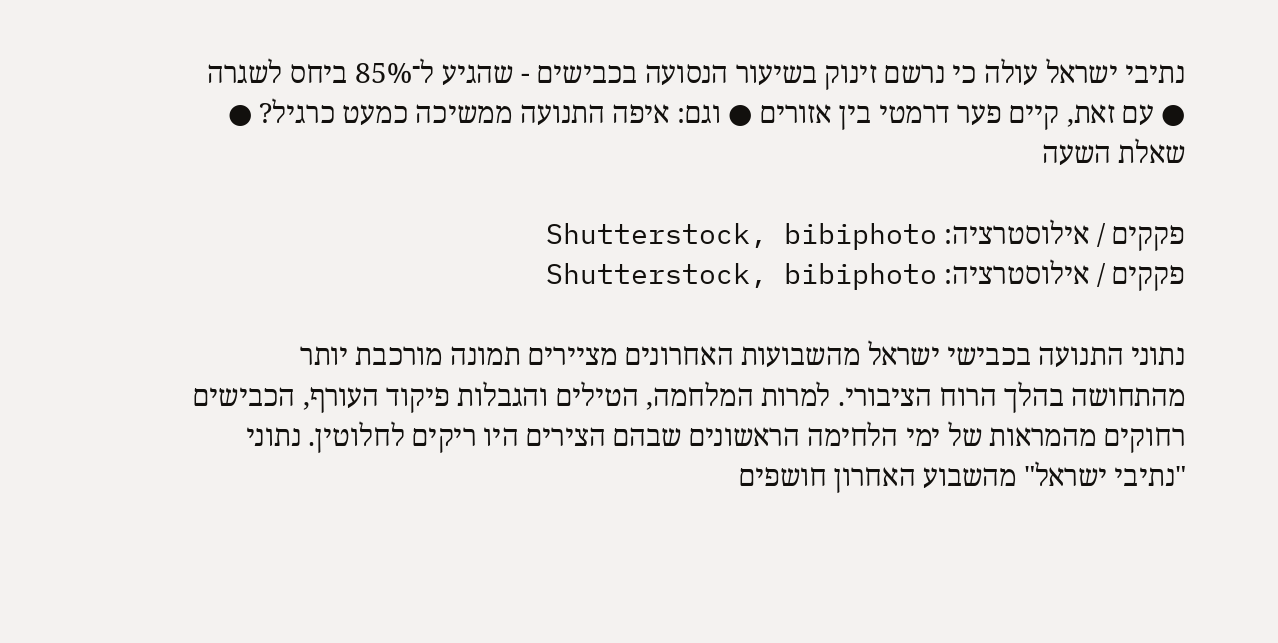נתיבי ישראל עולה כי נרשם זינוק בשיעור הנסועה בכבישים - שהגיע ל־85% ביחס לשגרה ● עם זאת, קיים פער דרמטי בין אזורים ● וגם: איפה התנועה ממשיכה כמעט כרגיל? ● שאלת השעה

פקקים / אילוסטרציה: Shutterstock, bibiphoto
פקקים / אילוסטרציה: Shutterstock, bibiphoto

נתוני התנועה בכבישי ישראל מהשבועות האחרונים מציירים תמונה מורכבת יותר מהתחושה בהלך הרוח הציבורי. למרות המלחמה, הטילים והגבלות פיקוד העורף, הכבישים רחוקים מהמראות של ימי הלחימה הראשונים שבהם הצירים היו ריקים לחלוטין. נתוני "נתיבי ישראל" מהשבוע האחרון חושפים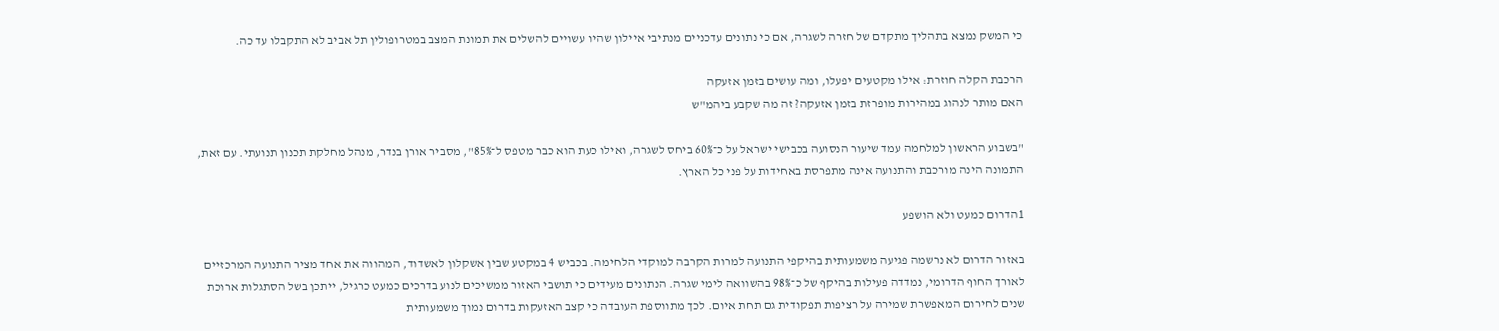כי המשק נמצא בתהליך מתקדם של חזרה לשגרה, אם כי נתונים עדכניים מנתיבי איילון שהיו עשויים להשלים את תמונת המצב במטרופולין תל אביב לא התקבלו עד כה.

הרכבת הקלה חוזרת: אילו מקטעים יפעלו, ומה עושים בזמן אזעקה
האם מותר לנהוג במהירות מופרזת בזמן אזעקה? זה מה שקבע ביהמ"ש

"בשבוע הראשון למלחמה עמד שיעור הנסועה בכבישי ישראל על כ־60% ביחס לשגרה, ואילו כעת הוא כבר מטפס ל־85%", מסביר אורן בנדר, מנהל מחלקת תכנון תנועתי. עם זאת, התמונה הינה מורכבת והתנועה אינה מתפרסת באחידות על פני כל הארץ.

1הדרום כמעט ולא הושפע

באזור הדרום לא נרשמה פגיעה משמעותית בהיקפי התנועה למרות הקרבה למוקדי הלחימה. בכביש 4 במקטע שבין אשקלון לאשדוד, המהווה את אחד מציר התנועה המרכזיים לאורך החוף הדרומי, נמדדה פעילות בהיקף של כ־98% בהשוואה לימי שגרה. הנתונים מעידים כי תושבי האזור ממשיכים לנוע בדרכים כמעט כרגיל, ייתכן בשל הסתגלות ארוכת שנים לחירום המאפשרת שמירה על רציפות תפקודית גם תחת איום. לכך מתווספת העובדה כי קצב האזעקות בדרום נמוך משמעותית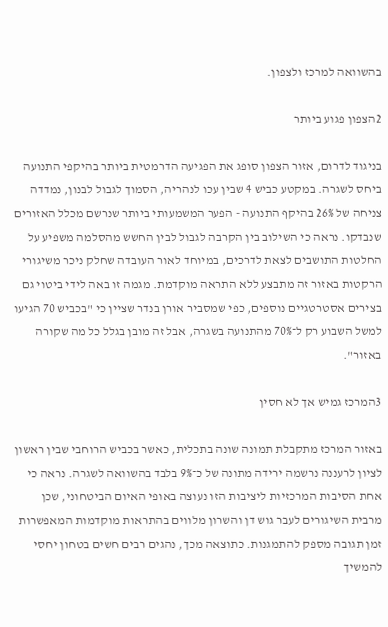בהשוואה למרכז ולצפון.

2הצפון פגוע ביותר

בניגוד לדרום, אזור הצפון סופג את הפגיעה הדרמטית ביותר בהיקפי התנועה ביחס לשגרה. במקטע כביש 4 שבין עכו לנהריה, הסמוך לגבול לבנון, נמדדה צניחה של 26% בהיקף התנועה - הפער המשמעותי ביותר שנרשם מכלל האזורים שנבדקו. נראה כי השילוב בין הקרבה לגבול לבין החשש מהסלמה משפיע על החלטות התושבים לצאת לדרכים, במיוחד לאור העובדה שחלק ניכר משיגורי הרקטות באזור זה מתבצע ללא התראה מוקדמת. מגמה זו באה לידי ביטוי גם בצירים אסטרטגיים נוספים, כפי שמסביר אורן בנדר שציין כי "בכביש 70 הגיעו למשל השבוע רק ל־70% מהתנועה בשגרה, אבל זה מובן בגלל כל מה שקורה באזור".

3המרכז גמיש אך לא חסין

באזור המרכז מתקבלת תמונה שונה בתכלית, כאשר בכביש הרוחבי שבין ראשון לציון לרעננה נרשמה ירידה מתונה של כ־9% בלבד בהשוואה לשגרה. נראה כי אחת הסיבות המרכזיות ליציבות הזו נעוצה באופי האיום הביטחוני, שכן מרבית השיגורים לעבר גוש דן והשרון מלווים בהתראות מוקדמות המאפשרות זמן תגובה מספק להתמגנות. כתוצאה מכך, נהגים רבים חשים בטחון יחסי להמשיך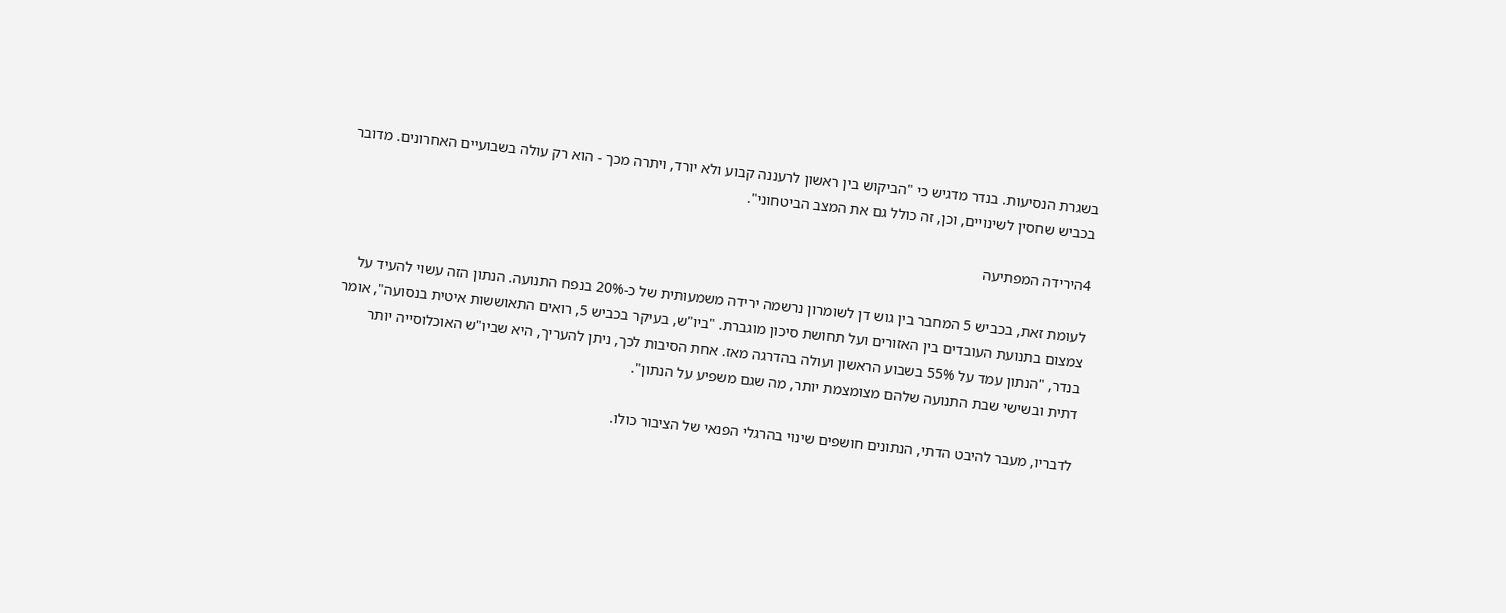בשגרת הנסיעות. בנדר מדגיש כי "הביקוש בין ראשון לרעננה קבוע ולא יורד, ויתרה מכך - הוא רק עולה בשבועיים האחרונים. מדובר בכביש שחסין לשינויים, וכן, זה כולל גם את המצב הביטחוני".

4הירידה המפתיעה

לעומת זאת, בכביש 5 המחבר בין גוש דן לשומרון נרשמה ירידה משמעותית של כ-20% בנפח התנועה. הנתון הזה עשוי להעיד על צמצום בתנועת העובדים בין האזורים ועל תחושת סיכון מוגברת. "ביו"ש, בעיקר בכביש 5, רואים התאוששות איטית בנסועה", אומר בנדר, "הנתון עמד על 55% בשבוע הראשון ועולה בהדרגה מאז. אחת הסיבות לכך, ניתן להעריך, היא שביו"ש האוכלוסייה יותר דתית ובשישי שבת התנועה שלהם מצומצמת יותר, מה שגם משפיע על הנתון".

לדבריו, מעבר להיבט הדתי, הנתונים חושפים שינוי בהרגלי הפנאי של הציבור כולו.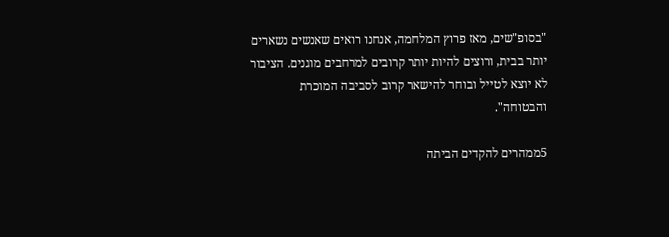"בסופ"שים, מאז פרוץ המלחמה, אנחנו רואים שאנשים נשארים יותר בבית, ורוצים להיות יותר קרובים למרחבים מוגנים. הציבור לא יוצא לטייל ובוחר להישאר קרוב לסביבה המוכרת והבטוחה".

5ממהרים להקדים הביתה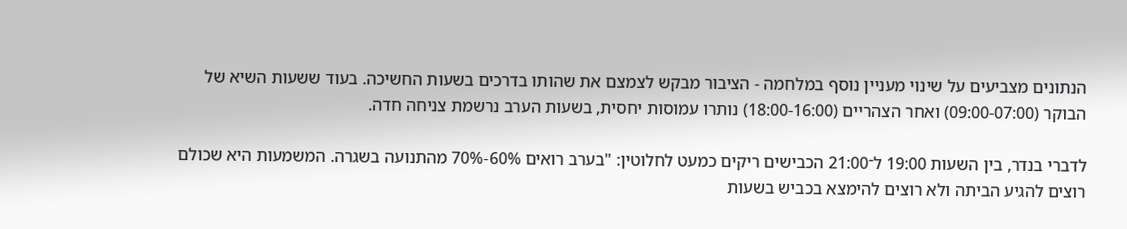הנתונים מצביעים על שינוי מעניין נוסף במלחמה - הציבור מבקש לצמצם את שהותו בדרכים בשעות החשיכה. בעוד ששעות השיא של הבוקר (09:00-07:00) ואחר הצהריים (18:00-16:00) נותרו עמוסות יחסית, בשעות הערב נרשמת צניחה חדה.

לדברי בנדר, בין השעות 19:00 ל־21:00 הכבישים ריקים כמעט לחלוטין: "בערב רואים 60%-70% מהתנועה בשגרה. המשמעות היא שכולם רוצים להגיע הביתה ולא רוצים להימצא בכביש בשעות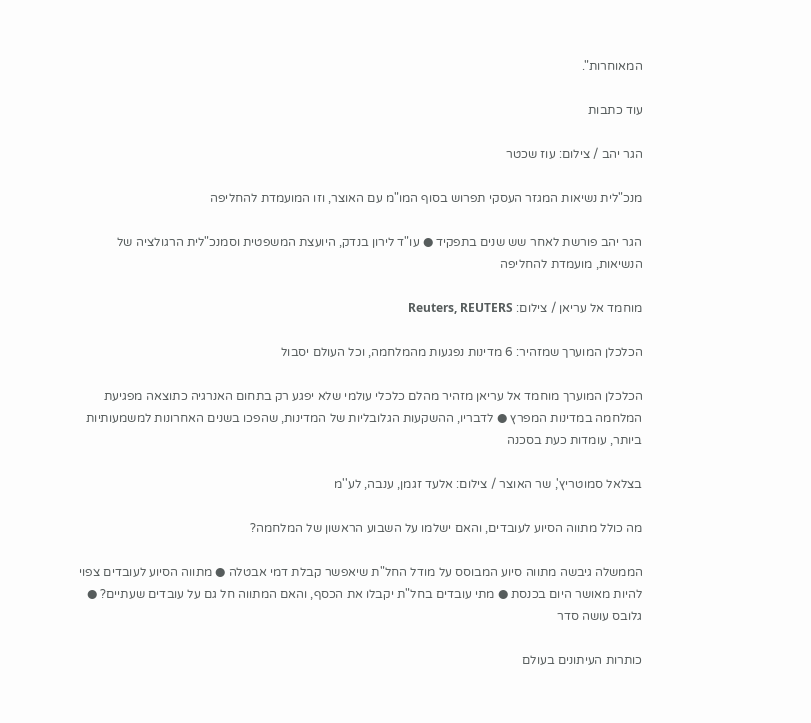המאוחרות".

עוד כתבות

הגר יהב / צילום: עוז שכטר

מנכ"לית נשיאות המגזר העסקי תפרוש בסוף המו"מ עם האוצר, וזו המועמדת להחליפה

הגר יהב פורשת לאחר שש שנים בתפקיד ● עו"ד לירון בנדק, היועצת המשפטית וסמנכ"לית הרגולציה של הנשיאות, מועמדת להחליפה

מוחמד אל עריאן / צילום: Reuters, REUTERS

הכלכלן המוערך שמזהיר: 6 מדינות נפגעות מהמלחמה, וכל העולם יסבול

הכלכלן המוערך מוחמד אל עריאן מזהיר מהלם כלכלי עולמי שלא יפגע רק בתחום האנרגיה כתוצאה מפגיעת המלחמה במדינות המפרץ ● לדבריו, ההשקעות הגלובליות של המדינות, שהפכו בשנים האחרונות למשמעותיות ביותר, עומדות כעת בסכנה

בצלאל סמוטריץ', שר האוצר / צילום: אלעד זגמן, ענבה, לע''מ

מה כולל מתווה הסיוע לעובדים, והאם ישלמו על השבוע הראשון של המלחמה?

הממשלה גיבשה מתווה סיוע המבוסס על מודל החל"ת שיאפשר קבלת דמי אבטלה ● מתווה הסיוע לעובדים צפוי להיות מאושר היום בכנסת ● מתי עובדים בחל"ת יקבלו את הכסף, והאם המתווה חל גם על עובדים שעתיים? ● גלובס עושה סדר

כותרות העיתונים בעולם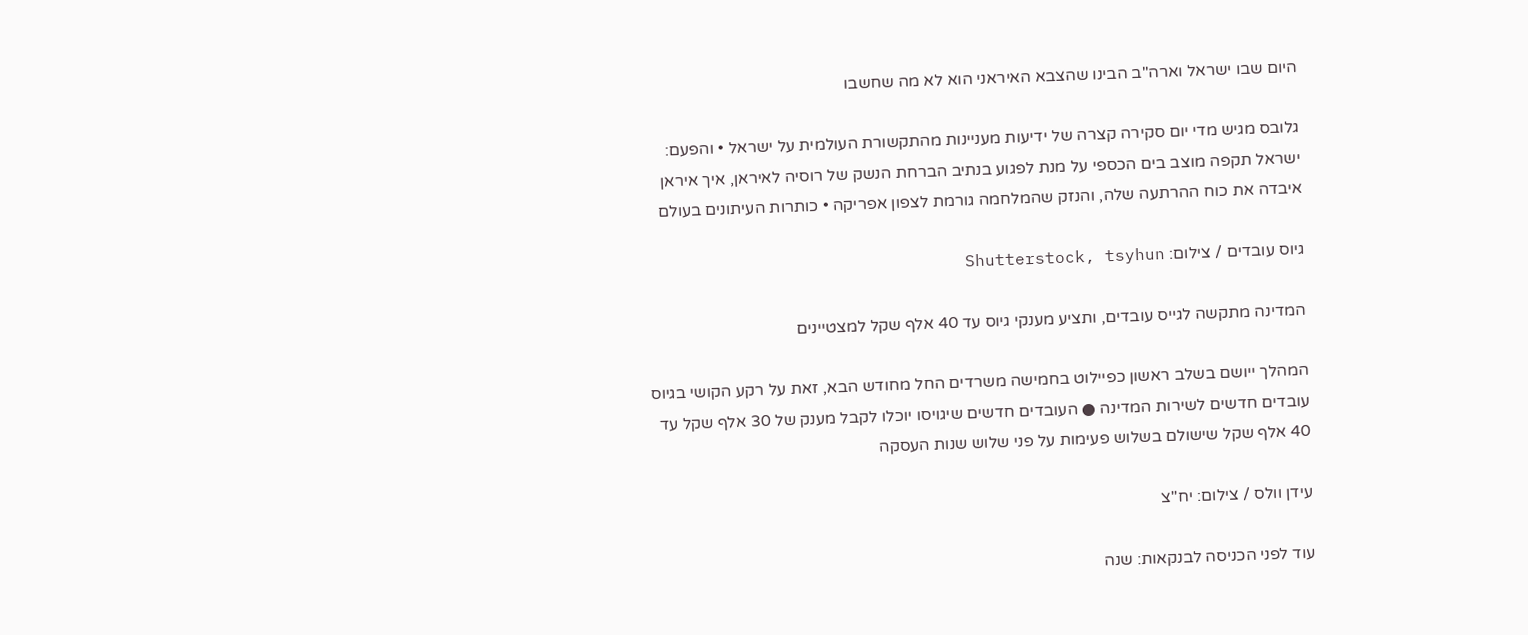היום שבו ישראל וארה"ב הבינו שהצבא האיראני הוא לא מה שחשבו

גלובס מגיש מדי יום סקירה קצרה של ידיעות מעניינות מהתקשורת העולמית על ישראל • והפעם: ישראל תקפה מוצב בים הכספי על מנת לפגוע בנתיב הברחת הנשק של רוסיה לאיראן, איך איראן איבדה את כוח ההרתעה שלה, והנזק שהמלחמה גורמת לצפון אפריקה • כותרות העיתונים בעולם

גיוס עובדים / צילום: Shutterstock, tsyhun

המדינה מתקשה לגייס עובדים, ותציע מענקי גיוס עד 40 אלף שקל למצטיינים

המהלך ייושם בשלב ראשון כפיילוט בחמישה משרדים החל מחודש הבא, זאת על רקע הקושי בגיוס עובדים חדשים לשירות המדינה ● העובדים חדשים שיגויסו יוכלו לקבל מענק של 30 אלף שקל עד 40 אלף שקל שישולם בשלוש פעימות על פני שלוש שנות העסקה

עידן וולס / צילום: יח''צ

עוד לפני הכניסה לבנקאות: שנה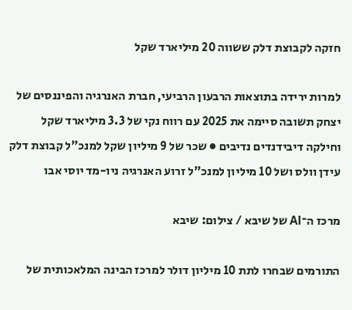חזקה לקבוצת דלק ששווה 20 מיליארד שקל

למרות ירידה בתוצאות הרבעון הרביעי, חברת האנרגיה והפיננסים של יצחק תשובה סיימה את 2025 עם רווח נקי של 3.3 מיליארד שקל וחילקה דיבידנדים נדיבים ● שכר של 9 מיליון שקל למנכ"ל קבוצת דלק עידן וולס ושל 10 מיליון למנכ"ל זרוע האנרגיה ניו-מד יוסי אבו

מרכז ה־AI של שיבא / צילום: שיבא

התורמים שבחרו לתת 10 מיליון דולר למרכז הבינה המלאכותית של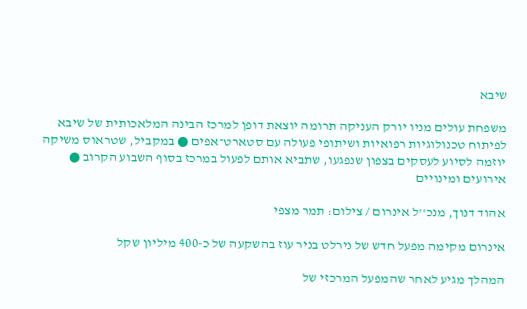שיבא

משפחת עולים מניו יורק העניקה תרומה יוצאת דופן למרכז הבינה המלאכותית של שיבא לפיתוח טכנולוגיות רפואיות ושיתופי פעולה עם סטארט־אפים ● במקביל, שטראוס משיקה יוזמה לסיוע לעסקים בצפון שנפגעו, שתביא אותם לפעול במרכז בסוף השבוע הקרוב ● אירועים ומינויים

אהוד דנוך, מנכ''ל אינרום / צילום: תמר מצפי

אינרום מקימה מפעל חדש של נירלט בניר עוז בהשקעה של כ-400 מיליון שקל

המהלך מגיע לאחר שהמפעל המרכזי של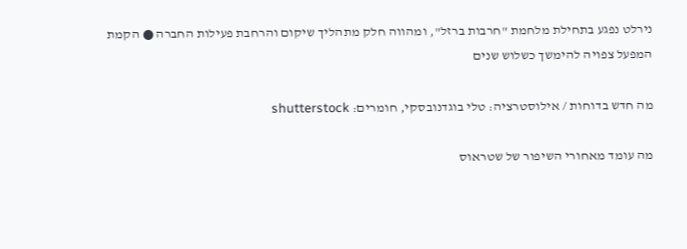נירלט נפגע בתחילת מלחמת "חרבות ברזל", ומהווה חלק מתהליך שיקום והרחבת פעילות החברה ● הקמת המפעל צפויה להימשך כשלוש שנים

מה חדש בדוחות / אילוסטרציה: טלי בוגדנובסקי, חומרים: shutterstock

מה עומד מאחורי השיפור של שטראוס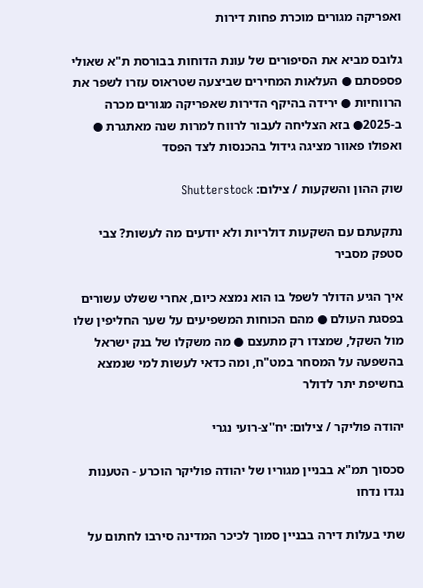ואפריקה מגורים מוכרת פחות דירות

גלובס מביא את הסיפורים של עונת הדוחות בבורסת ת"א שאולי פספסתם ● העלאות המחירים שביצעה שטראוס עזרו לשפר את הרווחיות ● ירידה בהיקף הדירות שאפריקה מגורים מכרה ב-2025● בזא הצליחה לעבור לרווח למרות שנה מאתגרת ● ואפולו פאוור מציגה גידול בהכנסות לצד הפסד

שוק ההון והשקעות / צילום: Shutterstock

נתקעתם עם השקעות דולריות ולא יודעים מה לעשות? צבי סטפק מסביר

איך הגיע הדולר לשפל בו הוא נמצא כיום, אחרי ששלט עשורים בפסגת העולם ● מהם הכוחות המשפיעים על שער החליפין שלו מול השקל, שמצדו רק מתעצם ● מה משקלו של בנק ישראל בהשפעה על המסחר במט"ח, ומה כדאי לעשות למי שנמצא בחשיפת יתר לדולר

יהודה פוליקר / צילום: יח''צ-רועי נגרי

סכסוך תמ"א בבניין מגוריו של יהודה פוליקר הוכרע - הטענות נגדו נדחו

שתי בעלות דירה בבניין סמוך לכיכר המדינה סירבו לחתום על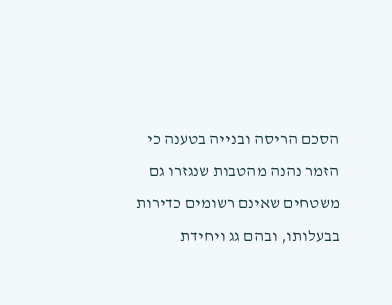הסכם הריסה ובנייה בטענה כי הזמר נהנה מהטבות שנגזרו גם משטחים שאינם רשומים כדירות בבעלותו, ובהם גג ויחידת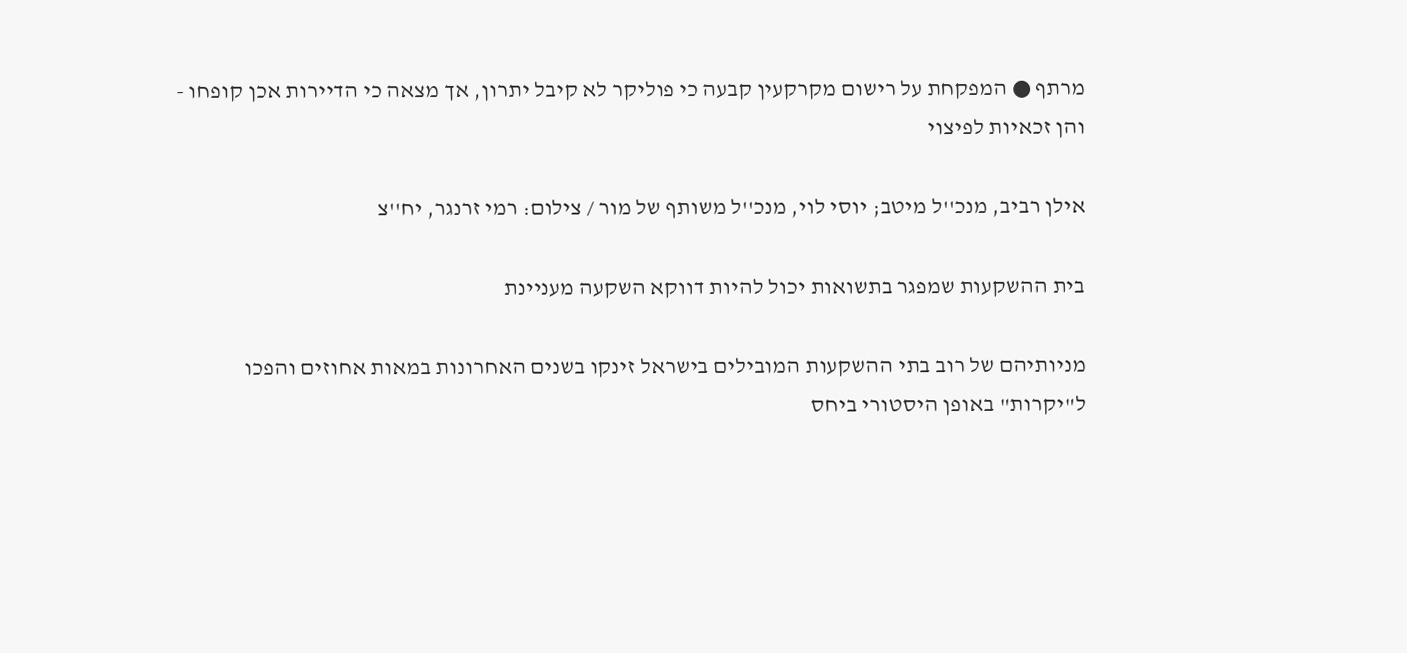מרתף ● המפקחת על רישום מקרקעין קבעה כי פוליקר לא קיבל יתרון, אך מצאה כי הדיירות אכן קופחו - והן זכאיות לפיצוי

אילן רביב, מנכ''ל מיטב; יוסי לוי, מנכ''ל משותף של מור / צילום: רמי זרנגר, יח''צ

בית ההשקעות שמפגר בתשואות יכול להיות דווקא השקעה מעניינת

מניותיהם של רוב בתי ההשקעות המובילים בישראל זינקו בשנים האחרונות במאות אחוזים והפכו ל"יקרות" באופן היסטורי ביחס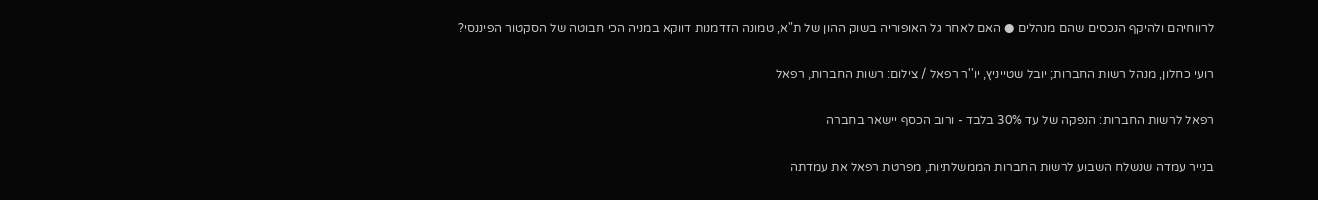לרווחיהם ולהיקף הנכסים שהם מנהלים ● האם לאחר גל האופוריה בשוק ההון של ת"א, טמונה הזדמנות דווקא במניה הכי חבוטה של הסקטור הפיננסי?

רועי כחלון, מנהל רשות החברות; יובל שטייניץ, יו''ר רפאל / צילום: רשות החברות, רפאל

רפאל לרשות החברות: הנפקה של עד 30% בלבד - ורוב הכסף יישאר בחברה

בנייר עמדה שנשלח השבוע לרשות החברות הממשלתיות, מפרטת רפאל את עמדתה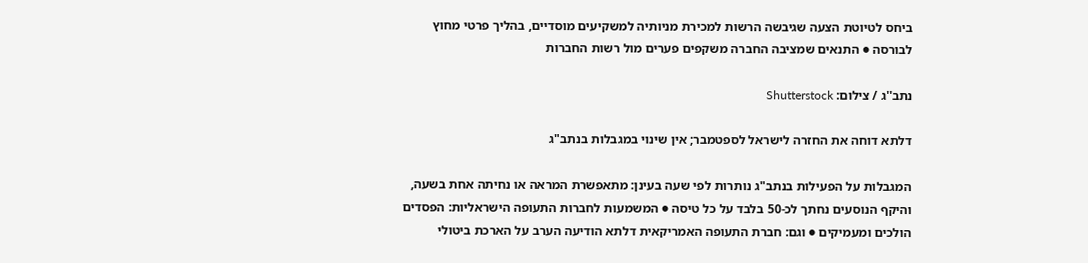ביחס לטיוטת הצעה שגיבשה הרשות למכירת מניותיה למשקיעים מוסדיים, בהליך פרטי מחוץ לבורסה ● התנאים שמציבה החברה משקפים פערים מול רשות החברות

נתב''ג / צילום: Shutterstock

דלתא דוחה את החזרה לישראל לספטמבר; אין שינוי במגבלות בנתב"ג

המגבלות על הפעילות בנתב"ג נותרות לפי שעה בעינן: מתאפשרת המראה או נחיתה אחת בשעה, והיקף הנוסעים נחתך לכ-50 בלבד על כל טיסה ● המשמעות לחברות התעופה הישראליות: הפסדים הולכים ומעמיקים ● וגם: חברת התעופה האמריקאית דלתא הודיעה הערב על הארכת ביטולי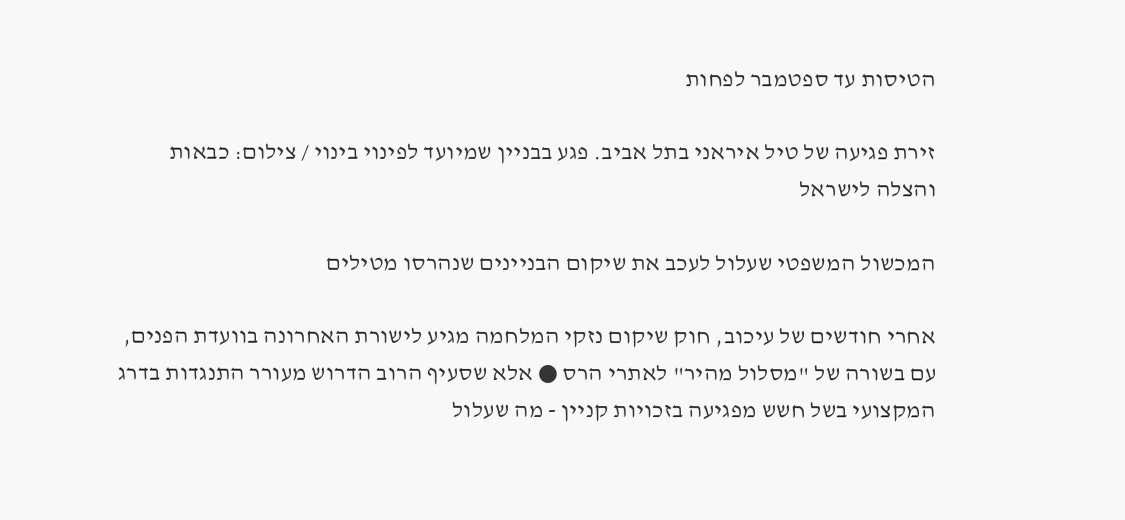הטיסות עד ספטמבר לפחות

זירת פגיעה של טיל איראני בתל אביב. פגע בבניין שמיועד לפינוי בינוי / צילום: כבאות והצלה לישראל

המכשול המשפטי שעלול לעכב את שיקום הבניינים שנהרסו מטילים

אחרי חודשים של עיכוב, חוק שיקום נזקי המלחמה מגיע לישורת האחרונה בוועדת הפנים, עם בשורה של "מסלול מהיר" לאתרי הרס ● אלא שסעיף הרוב הדרוש מעורר התנגדות בדרג המקצועי בשל חשש מפגיעה בזכויות קניין - מה שעלול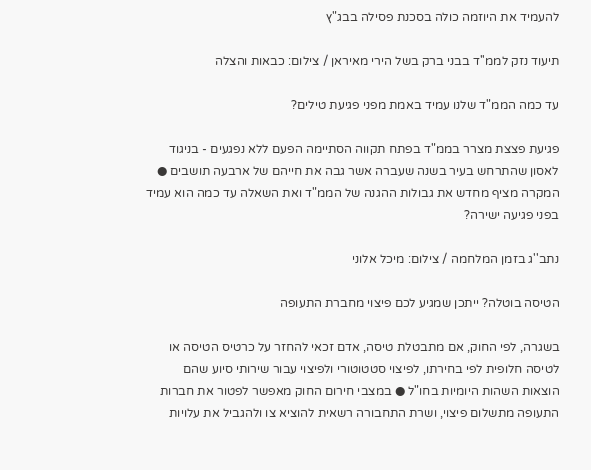להעמיד את היוזמה כולה בסכנת פסילה בבג"ץ

תיעוד נזק לממ''ד בבני ברק בשל הירי מאיראן / צילום: כבאות והצלה

עד כמה הממ"ד שלנו עמיד באמת מפני פגיעת טילים?

פגיעת פצצת מצרר בממ"ד בפתח תקווה הסתיימה הפעם ללא נפגעים - בניגוד לאסון שהתרחש בעיר בשנה שעברה אשר גבה את חייהם של ארבעה תושבים ● המקרה מציף מחדש את גבולות ההגנה של הממ"ד ואת השאלה עד כמה הוא עמיד בפני פגיעה ישירה?

נתב''ג בזמן המלחמה / צילום: מיכל אלוני

הטיסה בוטלה? ייתכן שמגיע לכם פיצוי מחברת התעופה

בשגרה, לפי החוק, אם מתבטלת טיסה, אדם זכאי להחזר על כרטיס הטיסה או לטיסה חלופית לפי בחירתו, לפיצוי סטטוטורי ולפיצוי עבור שירותי סיוע שהם הוצאות השהות היומיות בחו"ל ● במצבי חירום החוק מאפשר לפטור את חברות התעופה מתשלום פיצוי, ושרת התחבורה רשאית להוציא צו ולהגביל את עלויות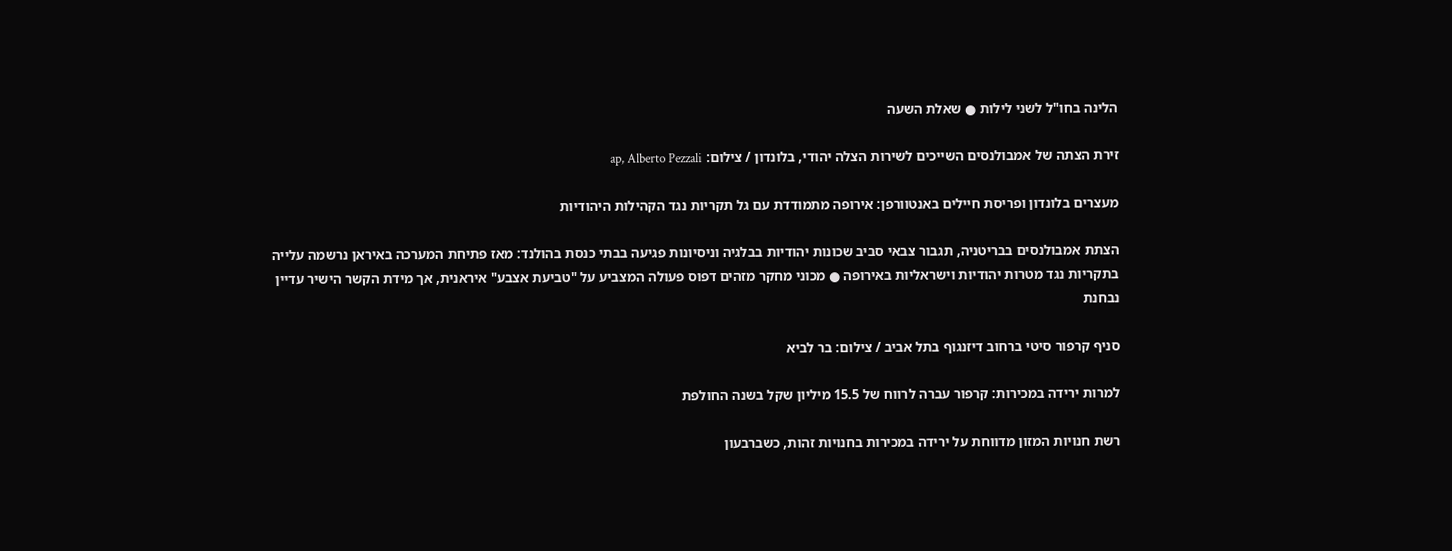הלינה בחו"ל לשני לילות ● שאלת השעה

זירת הצתה של אמבולנסים השייכים לשירות הצלה יהודי, בלונדון / צילום: ap, Alberto Pezzali

מעצרים בלונדון ופריסת חיילים באנטוורפן: אירופה מתמודדת עם גל תקריות נגד הקהילות היהודיות

הצתת אמבולנסים בבריטניה, תגבור צבאי סביב שכונות יהודיות בבלגיה וניסיונות פגיעה בבתי כנסת בהולנד: מאז פתיחת המערכה באיראן נרשמה עלייה בתקריות נגד מטרות יהודיות וישראליות באירופה ● מכוני מחקר מזהים דפוס פעולה המצביע על "טביעת אצבע" איראנית, אך מידת הקשר הישיר עדיין נבחנת

סניף קרפור סיטי ברחוב דיזנגוף בתל אביב / צילום: בר לביא

למרות ירידה במכירות: קרפור עברה לרווח של 15.5 מיליון שקל בשנה החולפת

רשת חנויות המזון מדווחת על ירידה במכירות בחנויות זהות, כשברבעון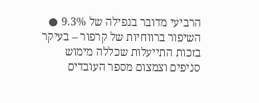הרביעי מדובר בנפילה של 9.3% ● השיפור ברווחיות של קרפור – בעיקר בזכות התייעלות שכללה מימוש סניפים וצמצום מספר העובדים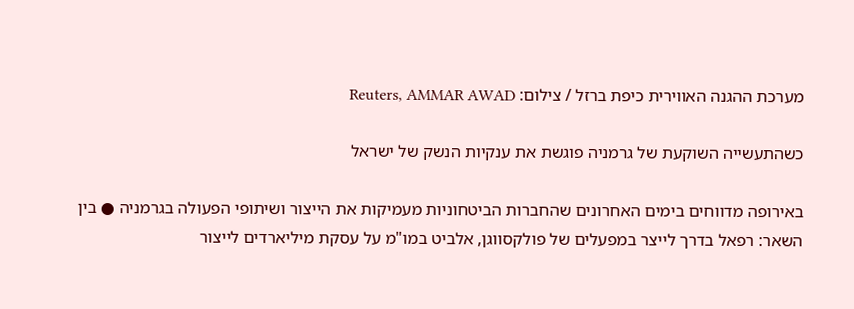מערכת ההגנה האווירית כיפת ברזל / צילום: Reuters, AMMAR AWAD

כשהתעשייה השוקעת של גרמניה פוגשת את ענקיות הנשק של ישראל

באירופה מדווחים בימים האחרונים שהחברות הביטחוניות מעמיקות את הייצור ושיתופי הפעולה בגרמניה ● בין השאר: רפאל בדרך לייצר במפעלים של פולקסווגן, אלביט במו"מ על עסקת מיליארדים לייצור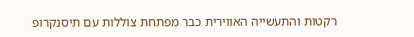רקטות והתעשייה האווירית כבר מפתחת צוללות עם תיסנקרופ